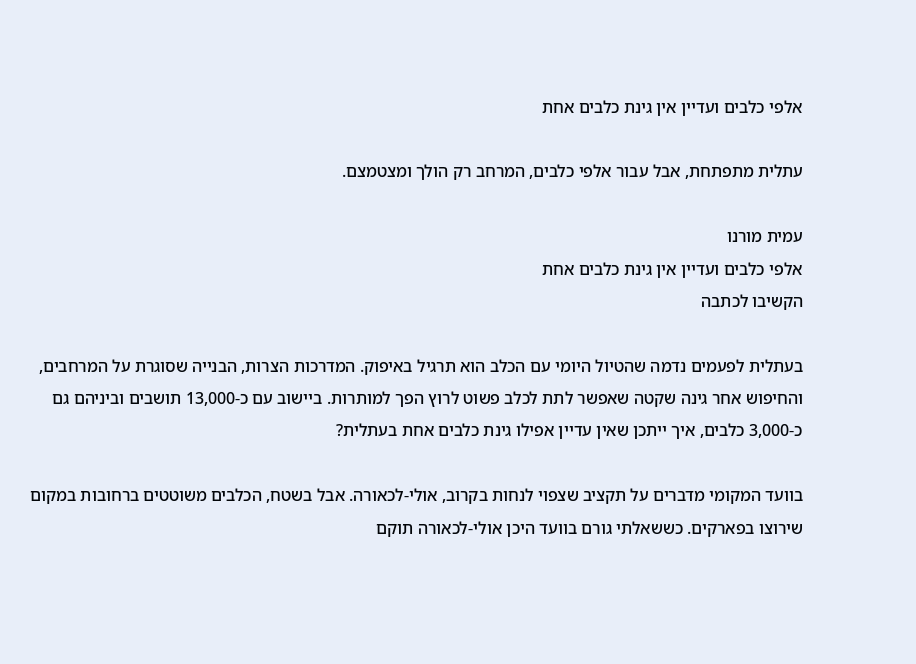אלפי כלבים ועדיין אין גינת כלבים אחת

עתלית מתפתחת, אבל עבור אלפי כלבים, המרחב רק הולך ומצטמצם.

עמית מורנו
אלפי כלבים ועדיין אין גינת כלבים אחת
הקשיבו לכתבה

בעתלית לפעמים נדמה שהטיול היומי עם הכלב הוא תרגיל באיפוק. המדרכות הצרות, הבנייה שסוגרת על המרחבים, והחיפוש אחר גינה שקטה שאפשר לתת לכלב פשוט לרוץ הפך למותרות. ביישוב עם כ-13,000 תושבים וביניהם גם כ-3,000 כלבים, איך ייתכן שאין עדיין אפילו גינת כלבים אחת בעתלית?

בוועד המקומי מדברים על תקציב שצפוי לנחות בקרוב, אולי-לכאורה. אבל בשטח, הכלבים משוטטים ברחובות במקום שירוצו בפארקים. כששאלתי גורם בוועד היכן אולי-לכאורה תוקם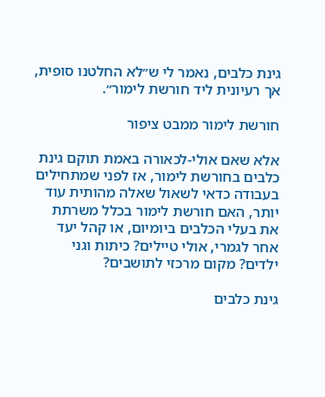גינת כלבים, נאמר לי ש״לא החלטנו סופית, אך רעיונית ליד חורשת לימור״.

חורשת לימור ממבט ציפור

אלא שאם אולי-לכאורה באמת תוקם גינת כלבים בחורשת לימור, אז לפני שמתחילים בעבודה כדאי לשאול שאלה מהותית עוד יותר, האם חורשת לימור בכלל משרתת את בעלי הכלבים ביומיום, או קהל יעד אחר לגמרי, אולי טיילים? כיתות וגני ילדים? מקום מרכזי לתושבים?

גינת כלבים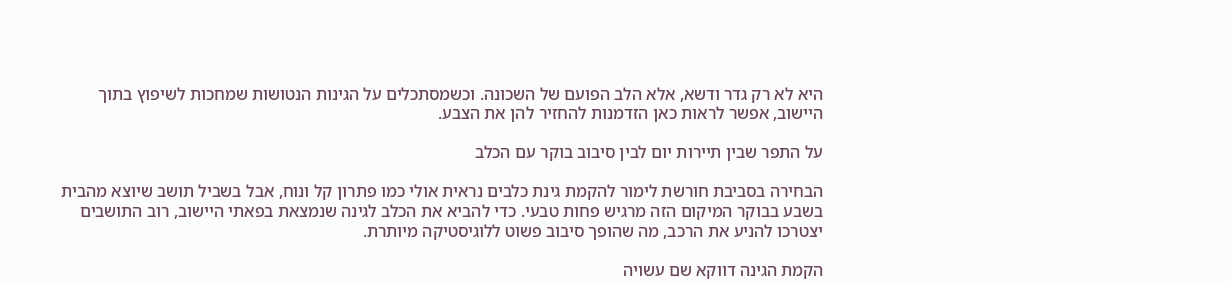היא לא רק גדר ודשא, אלא הלב הפועם של השכונה. וכשמסתכלים על הגינות הנטושות שמחכות לשיפוץ בתוך היישוב, אפשר לראות כאן הזדמנות להחזיר להן את הצבע.

על התפר שבין תיירות יום לבין סיבוב בוקר עם הכלב

הבחירה בסביבת חורשת לימור להקמת גינת כלבים נראית אולי כמו פתרון קל ונוח, אבל בשביל תושב שיוצא מהבית בשבע בבוקר המיקום הזה מרגיש פחות טבעי. כדי להביא את הכלב לגינה שנמצאת בפאתי היישוב, רוב התושבים יצטרכו להניע את הרכב, מה שהופך סיבוב פשוט ללוגיסטיקה מיותרת.

הקמת הגינה דווקא שם עשויה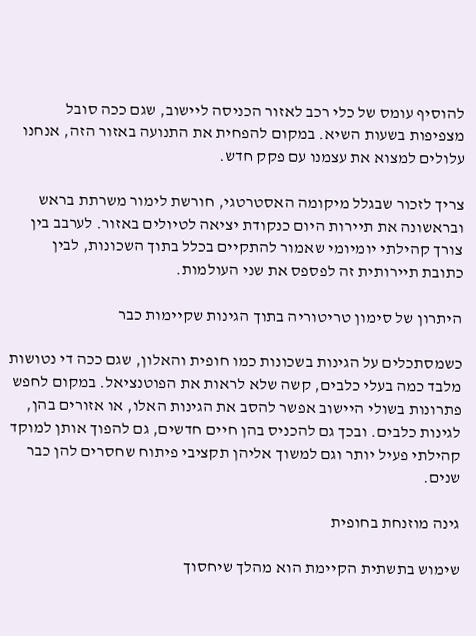להוסיף עומס של כלי רכב לאזור הכניסה ליישוב, שגם ככה סובל מצפיפות בשעות השיא. במקום להפחית את התנועה באזור הזה, אנחנו עלולים למצוא את עצמנו עם פקק חדש.

צריך לזכור שבגלל מיקומה האסטרטגי, חורשת לימור משרתת בראש ובראשונה את תיירות היום כנקודת יציאה לטיולים באזור. לערבב בין צורך קהילתי יומיומי שאמור להתקיים בכלל בתוך השכונות, לבין כתובת תיירותית זה לפספס את שני העולמות.

היתרון של סימון טריטוריה בתוך הגינות שקיימות כבר

כשמסתכלים על הגינות בשכונות כמו חופית והאלון, שגם ככה די נטושות מלבד כמה בעלי כלבים, קשה שלא לראות את הפוטנציאל. במקום לחפש פתרונות בשולי היישוב אפשר להסב את הגינות האלו, או אזורים בהן, לגינות כלבים. ובכך גם להכניס בהן חיים חדשים, גם להפוך אותן למוקד קהילתי פעיל יותר וגם למשוך אליהן תקציבי פיתוח שחסרים להן כבר שנים.

גינה מוזנחת בחופית

שימוש בתשתית הקיימת הוא מהלך שיחסוך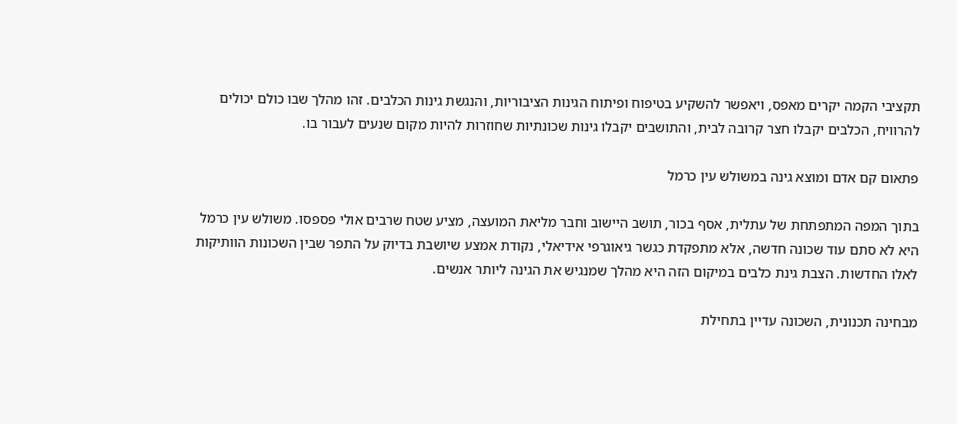תקציבי הקמה יקרים מאפס, ויאפשר להשקיע בטיפוח ופיתוח הגינות הציבוריות, והנגשת גינות הכלבים. זהו מהלך שבו כולם יכולים להרוויח, הכלבים יקבלו חצר קרובה לבית, והתושבים יקבלו גינות שכונתיות שחוזרות להיות מקום שנעים לעבור בו.

פתאום קם אדם ומוצא גינה במשולש עין כרמל

בתוך המפה המתפתחת של עתלית, אסף בכור, תושב היישוב וחבר מליאת המועצה, מציע שטח שרבים אולי פספסו. משולש עין כרמל היא לא סתם עוד שכונה חדשה, אלא מתפקדת כגשר גיאוגרפי אידיאלי, נקודת אמצע שיושבת בדיוק על התפר שבין השכונות הוותיקות לאלו החדשות. הצבת גינת כלבים במיקום הזה היא מהלך שמנגיש את הגינה ליותר אנשים.

מבחינה תכנונית, השכונה עדיין בתחילת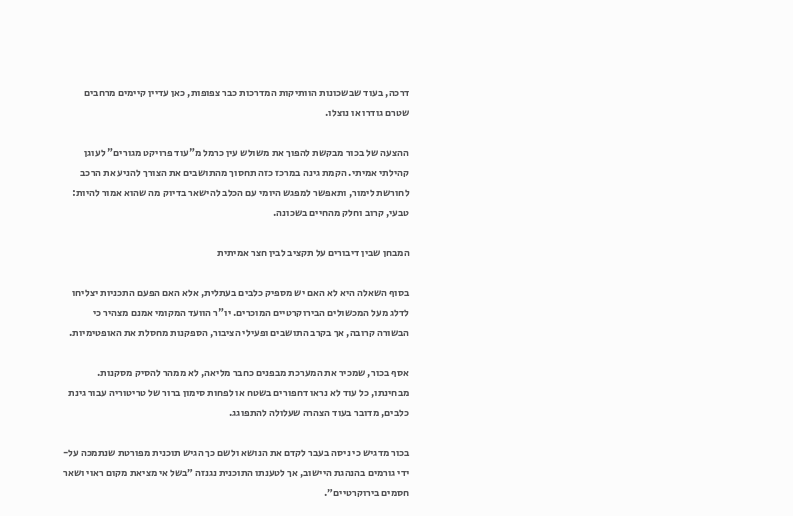דרכה, בעוד שבשכונות הוותיקות המדרכות כבר צפופות, כאן עדיין קיימים מרחבים שטרם גודרו או נוצלו.

ההצעה של בכור מבקשת להפוך את משולש עין כרמל מ"עוד פרויקט מגורים" לעוגן קהילתי אמיתי. הקמת גינה במרכז כזה תחסוך מהתושבים את הצורך להניע את הרכב לחורשת לימור, ותאפשר למפגש היומי עם הכלב להישאר בדיוק מה שהוא אמור להיות: טבעי, קרוב וחלק מהחיים בשכונה.

המבחן שבין דיבורים על תקציב לבין חצר אמיתית

בסוף השאלה היא לא האם יש מספיק כלבים בעתלית, אלא האם הפעם התכניות יצליחו לדלג מעל המכשולים הבירוקרטיים המוכרים. יו"ר הוועד המקומי אמנם מצהיר כי הבשורה קרובה, אך בקרב התושבים ופעילי הציבור, הספקנות מחסלת את האופטימיות.

אסף בכור, שמכיר את המערכת מבפנים כחבר מליאה, לא ממהר להסיק מסקנות. מבחינתו, כל עוד לא נראו דחפורים בשטח או לפחות סימון ברור של טריטוריה עבור גינת כלבים, מדובר בעוד הצהרה שעלולה להתפוגג.

בכור מדגיש כי ניסה בעבר לקדם את הנושא ולשם כך הגיש תוכנית מפורטת שנתמכה על-ידי גורמים בהנהגת היישוב, אך לטענתו התוכנית נגנזה ״בשל אי מציאת מקום ראוי ושאר חסמים בירוקרטיים״.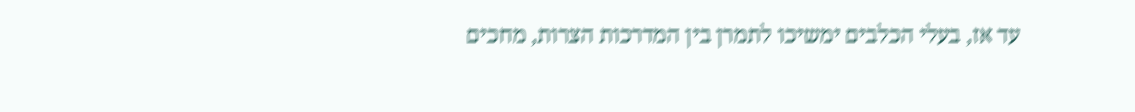עד אז, בעלי הכלבים ימשיכו לתמרן בין המדרכות הצרות, מחכים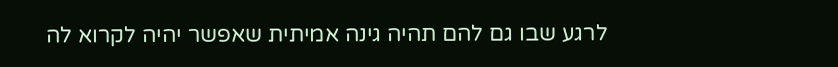לרגע שבו גם להם תהיה גינה אמיתית שאפשר יהיה לקרוא לה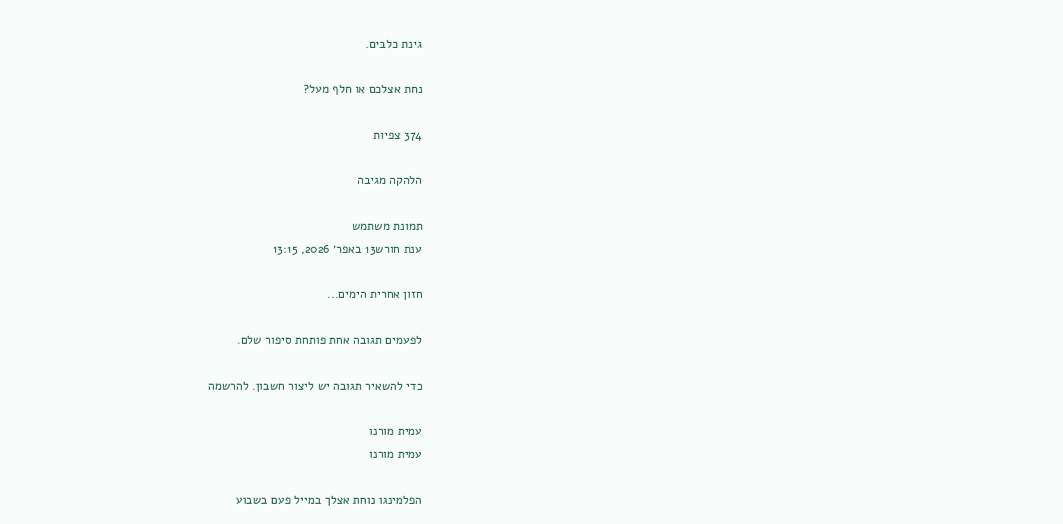גינת כלבים.

נחת אצלכם או חלף מעל?

374 צפיות

הלהקה מגיבה

תמונת משתמש
ענת חורש13 באפר׳ 2026, 13:15

חזון אחרית הימים...

לפעמים תגובה אחת פותחת סיפור שלם.

כדי להשאיר תגובה יש ליצור חשבון. להרשמה

עמית מורנו
עמית מורנו

הפלמינגו נוחת אצלך במייל פעם בשבוע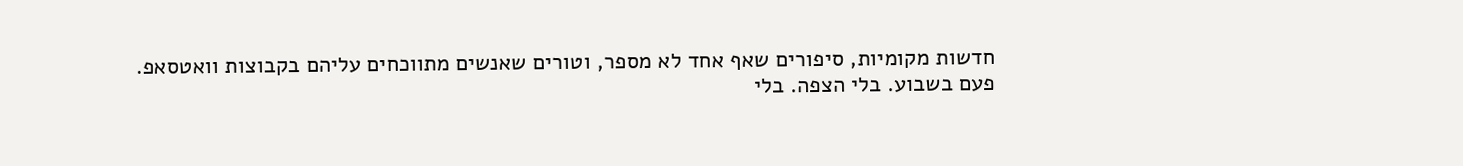חדשות מקומיות, סיפורים שאף אחד לא מספר, וטורים שאנשים מתווכחים עליהם בקבוצות וואטסאפ.
פעם בשבוע. בלי הצפה. בלי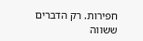חפירות. רק הדברים ששווה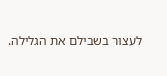לעצור בשבילם את הגלילה.